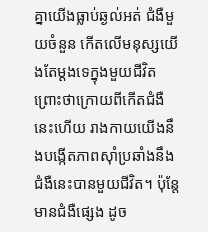គ្នាយើងធ្លាប់ឆ្ងល់អត់ ជំងឺមួយចំនួន កើតលើមនុស្សយើងតែម្ដងទេក្នុងមួយជីវិត ព្រោះថាក្រោយពីកើតជំងឺនេះហើយ រាងកាយយើងនឹងបង្កើតភាពស៊ាំប្រឆាំងនឹងជំងឺនេះបានមួយជីវិត។ ប៉ុន្តែមានជំងឺផ្សេង ដូច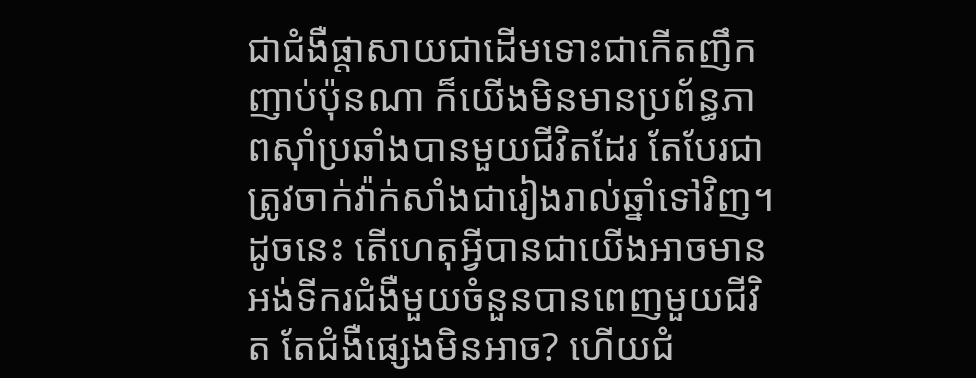ជាជំងឺផ្ដាសាយជាដើមទោះជាកើតញឹកញាប់ប៉ុនណា ក៏យើងមិនមានប្រព័ន្ធភាពស៊ាំប្រឆាំងបានមួយជីវិតដែរ តែបែរជាត្រូវចាក់វ៉ាក់សាំងជារៀងរាល់ឆ្នាំទៅវិញ។
ដូចនេះ តើហេតុអ្វីបានជាយើងអាចមានអង់ទីករជំងឺមួយចំនួនបានពេញមួយជីវិត តែជំងឺផ្សេងមិនអាច? ហើយជំ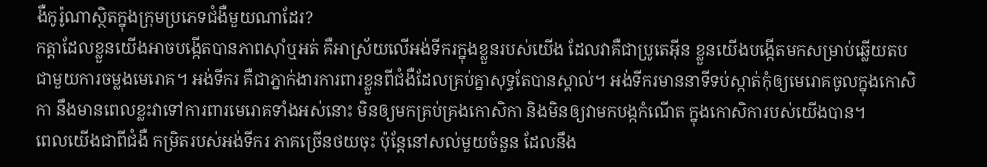ងឺកូរ៉ូណាស្ថិតក្នុងក្រុមប្រភេទជំងឺមួយណាដែរ?
កត្តាដែលខ្លួនយើងអាចបង្កើតបានភាពស៊ាំឬអត់ គឺអាស្រ័យលើអង់ទីករក្នុងខ្លួនរបស់យើង ដែលវាគឺជាប្រូតេអ៊ីន ខ្លួនយើងបង្កើតមកសម្រាប់ឆ្លើយតបជាមួយការចម្លងមេរោគ។ អង់ទីករ គឺជាភ្នាក់ងារការពារខ្លួនពីជំងឺដែលគ្រប់គ្នាសុទ្ធតែបានស្គាល់។ អង់ទីករមាននាទីទប់ស្កាត់កុំឲ្យមេរោគចូលក្នុងកោសិកា នឹងមានពេលខ្លះវាទៅការពារមេរោគទាំងអស់នោះ មិនឲ្យមកគ្រប់គ្រងកោសិកា និងមិនឲ្យវាមកបង្កកំណើត ក្នុងកោសិការបស់យើងបាន។
ពេលយើងជាពីជំងឺ កម្រិតរបស់អង់ទីករ ភាគច្រើនថយចុះ ប៉ុន្តែនៅសល់មួយចំនួន ដែលនឹង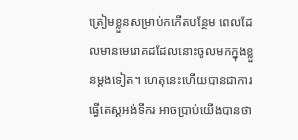ត្រៀមខ្លួនសម្រាប់កកើតបន្ថែម ពេលដែលមានមេរោគដដែលនោះចូលមកក្នុងខ្លួនម្ដងទៀត។ ហេតុនេះហើយបានជាការធ្វើតេស្ដអង់ទីករ អាចប្រាប់យើងបានថា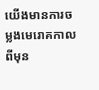យើងមានការចម្លងមេរោគកាលពីមុន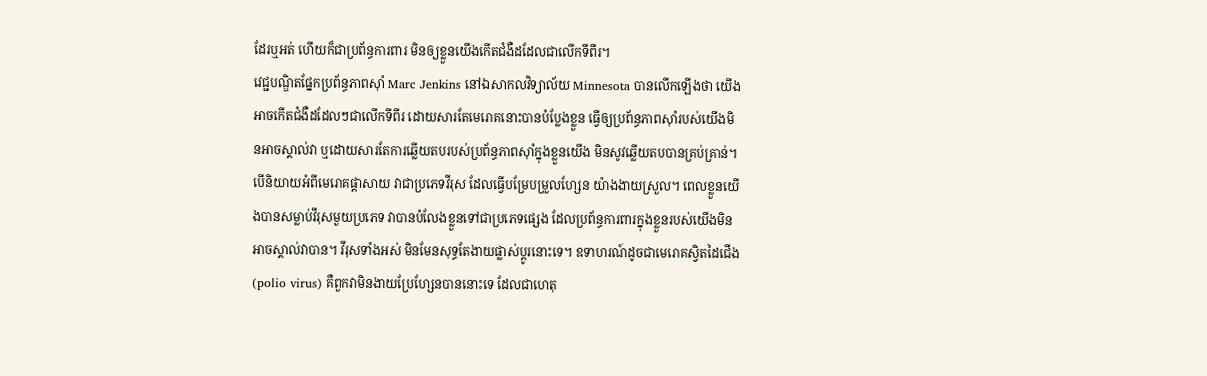ដែរឬអត់ ហើយក៏ជាប្រព័ន្ធការពារ មិនឲ្យខ្លួនយើងកើតជំងឺដដែលជាលើកទីពីរ។
វេជ្ជបណ្ឌិតផ្នែកប្រព័ន្ធភាពស៊ាំ Marc Jenkins នៅឯសាកលវិទ្យាល័យ Minnesota បានលើកឡើងថា យើងអាចកើតជំងឺដដែលៗជាលើកទីពីរ ដោយសារតែមេរោគនោះបានបំប្លែងខ្លួន ធ្វើឲ្យប្រព័ន្ធភាពស៊ាំរបស់យើងមិនអាចស្គាល់វា ឬដោយសារតែការឆ្លើយតបរបស់ប្រព័ន្ធភាពស៊ាំក្នុងខ្លួនយើង មិនសូវឆ្លើយតបបានគ្រប់គ្រាន់។
បើនិយាយអំពីមេរោគផ្ដាសាយ វាជាប្រភេទវីរុស ដែលធ្វើបម្រែបម្រួលហ្សែន យ៉ាងងាយស្រួល។ ពេលខ្លួនយើងបានសម្លាប់វីរុសមួយប្រភេទ វាបានបំលែងខ្លួនទៅជាប្រភេទផ្សេង ដែលប្រព័ន្ធការពារក្នុងខ្លួនរបស់យើងមិនអាចស្គាល់វាបាន។ វីរុសទាំងអស់ មិនមែនសុទ្ធតែងាយផ្លាស់ប្ដូរនោះទេ។ ឧទាហរណ៍ដូចជាមេរោគស្វិតដៃជើង (polio virus) គឺពួកវាមិនងាយប្រែហ្សែនបាននោះទេ ដែលជាហេតុ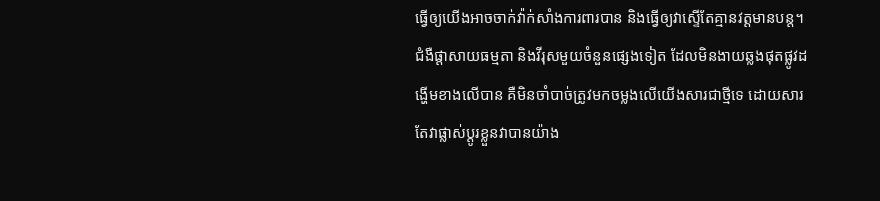ធ្វើឲ្យយើងអាចចាក់វ៉ាក់សាំងការពារបាន និងធ្វើឲ្យវាស្ទើតែគ្មានវត្ដមានបន្ត។
ជំងឺផ្ដាសាយធម្មតា និងវីរុសមួយចំនួនផ្សេងទៀត ដែលមិនងាយឆ្លងផុតផ្លូវដង្ហើមខាងលើបាន គឺមិនចាំបាច់ត្រូវមកចម្លងលើយើងសារជាថ្មីទេ ដោយសារតែវាផ្លាស់ប្ដូរខ្លួនវាបានយ៉ាង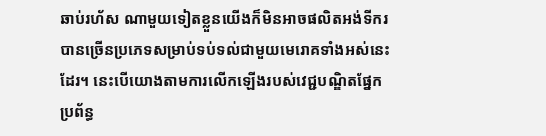ឆាប់រហ័ស ណាមួយទៀតខ្លួនយើងក៏មិនអាចផលិតអង់ទីករបានច្រើនប្រភេទសម្រាប់ទប់ទល់ជាមួយមេរោគទាំងអស់នេះដែរ។ នេះបើយោងតាមការលើកឡើងរបស់វេជ្ជបណ្ឌិតផ្នែកប្រព័ន្ធ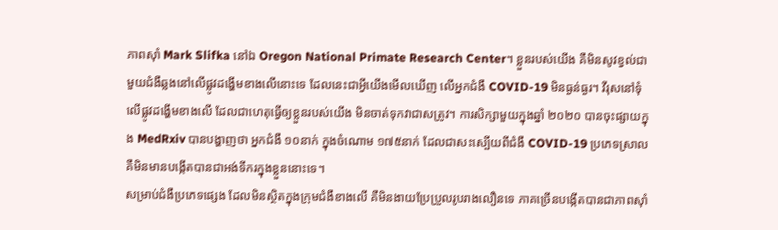ភាពស៊ាំ Mark Slifka នៅឯ Oregon National Primate Research Center។ ខ្លួនរបស់យើង គឺមិនសូវខ្វល់ជាមួយជំងឺឆ្លងនៅលើផ្លូវដង្ហើមខាងលើនោះទេ ដែលនេះជាអ្វីយើងមើលឃើញ លើអ្នកជំងឺ COVID-19 មិនធ្ងន់ធ្ងរ។ វីរុសនៅទុំលើផ្លូវដង្ហើមខាងលើ ដែលជាហេតុធ្វើឲ្យខ្លួនរបស់យើង មិនចាត់ទុកវាជាសត្រូវ។ ការសិក្សាមួយក្នុងឆ្នាំ ២០២០ បានចុះផ្សាយក្នុង MedRxiv បានបង្ហាញថា អ្នកជំងឺ ១០នាក់ ក្នុងចំណោម ១៧៥នាក់ ដែលជាសះស្បើយពីជំងឺ COVID-19 ប្រភេទស្រាល គឺមិនមានបង្កើតបានជាអង់ទីករក្នុងខ្លួននោះទេ។
សម្រាប់ជំងឺប្រភេទផ្សេង ដែលមិនស្ថិតក្នុងក្រុមជំងឺខាងលើ គឺមិនងាយប្រែប្រួលរូបរាងលឿនទេ ភាគច្រើនបង្កើតបានជាភាពស៊ាំ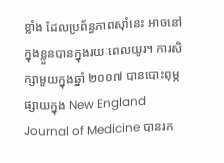ខ្លាំង ដែលប្រព័ន្ធភាពស៊ាំនេះ អាចនៅក្នុងខ្លួនបានក្នុងរយៈពេលយូរ។ ការសិក្សាមួយក្នុងឆ្នាំ ២០០៧ បានបោះពុម្ភផ្សាយក្នុង New England Journal of Medicine បានរក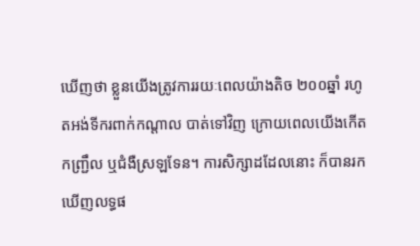ឃើញថា ខ្លួនយើងត្រូវការរយៈពេលយ៉ាងតិច ២០០ឆ្នាំ រហូតអង់ទីករពាក់កណ្ដាល បាត់ទៅវិញ ក្រោយពេលយើងកើត កញ្ជ្រឹល ឬជំងឺស្រឡទែន។ ការសិក្សាដដែលនោះ ក៏បានរកឃើញលទ្ធផ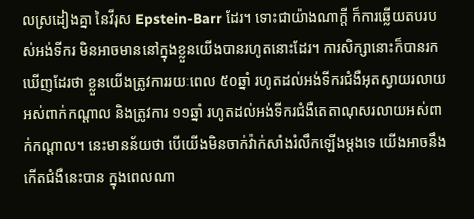លស្រដៀងគ្នា នៃវីរុស Epstein-Barr ដែរ។ ទោះជាយ៉ាងណាក្ដី ក៏ការឆ្លើយតបរបស់អង់ទីករ មិនអាចមាននៅក្នុងខ្លួនយើងបានរហូតនោះដែរ។ ការសិក្សានោះក៏បានរកឃើញដែរថា ខ្លួនយើងត្រូវការរយៈពេល ៥០ឆ្នាំ រហូតដល់អង់ទីករជំងឺអុតស្វាយរលាយអស់ពាក់កណ្ដាល និងត្រូវការ ១១ឆ្នាំ រហូតដល់អង់ទីករជំងឺតេតាណុសរលាយអស់ពាក់កណ្ដាល។ នេះមានន័យថា បើយើងមិនចាក់វ៉ាក់សាំងរំលឹកឡើងម្ដងទេ យើងអាចនឹងកើតជំងឺនេះបាន ក្នុងពេលណា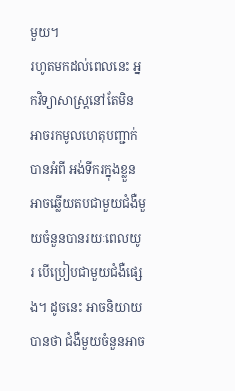មួយ។
រហូតមកដល់ពេលនេះ អ្នកវិទ្យាសាស្ត្រនៅតែមិនអាចរកមូលហេតុបញ្ជាក់បានអំពី អង់ទីករក្នុងខ្លួនអាចឆ្លើយតបជាមួយជំងឺមួយចំនួនបានរយៈពេលយូរ បើប្រៀបជាមួយជំងឺផ្សេង។ ដូចនេះ អាចនិយាយបានថា ជំងឺមួយចំនួនអាច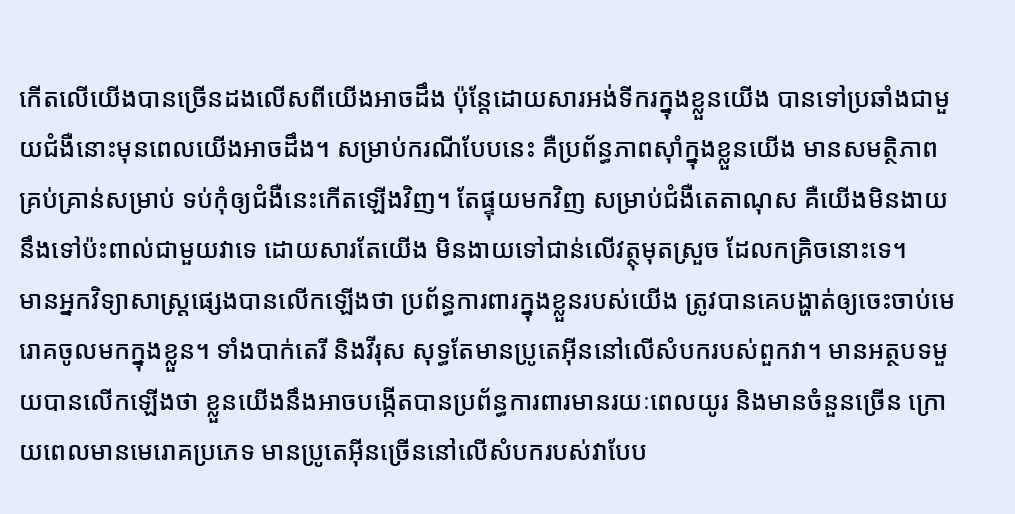កើតលើយើងបានច្រើនដងលើសពីយើងអាចដឹង ប៉ុន្តែដោយសារអង់ទីករក្នុងខ្លួនយើង បានទៅប្រឆាំងជាមួយជំងឺនោះមុនពេលយើងអាចដឹង។ សម្រាប់ករណីបែបនេះ គឺប្រព័ន្ធភាពស៊ាំក្នុងខ្លួនយើង មានសមត្ថិភាពគ្រប់គ្រាន់សម្រាប់ ទប់កុំឲ្យជំងឺនេះកើតឡើងវិញ។ តែផ្ទុយមកវិញ សម្រាប់ជំងឺតេតាណុស គឺយើងមិនងាយនឹងទៅប៉ះពាល់ជាមួយវាទេ ដោយសារតែយើង មិនងាយទៅជាន់លើវត្ថុមុតស្រួច ដែលកគ្រិចនោះទេ។
មានអ្នកវិទ្យាសាស្ត្រផ្សេងបានលើកឡើងថា ប្រព័ន្ធការពារក្នុងខ្លួនរបស់យើង ត្រូវបានគេបង្ហាត់ឲ្យចេះចាប់មេរោគចូលមកក្នុងខ្លួន។ ទាំងបាក់តេរី និងវីរុស សុទ្ធតែមានប្រូតេអ៊ីននៅលើសំបករបស់ពួកវា។ មានអត្ថបទមួយបានលើកឡើងថា ខ្លួនយើងនឹងអាចបង្កើតបានប្រព័ន្ធការពារមានរយៈពេលយូរ និងមានចំនួនច្រើន ក្រោយពេលមានមេរោគប្រភេទ មានប្រូតេអ៊ីនច្រើននៅលើសំបករបស់វាបែប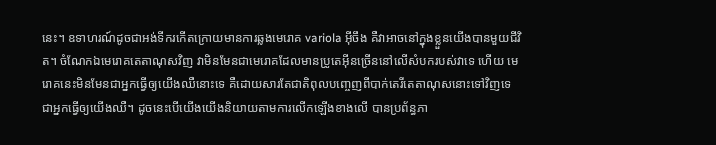នេះ។ ឧទាហរណ៍ដូចជាអង់ទីករកើតក្រោយមានការឆ្លងមេរោគ variola អ៊ីចឹង គឺវាអាចនៅក្នុងខ្លួនយើងបានមួយជីវិត។ ចំណែកឯមេរោគតេតាណុសវិញ វាមិនមែនជាមេរោគដែលមានប្រូតេអ៊ីនច្រើននៅលើសំបករបស់វាទេ ហើយ មេរោគនេះមិនមែនជាអ្នកធ្វើឲ្យយើងឈឺនោះទេ គឺដោយសារតែជាតិពុលបញ្ចេញពីបាក់តេរីតេតាណុសនោះទៅវិញទេ ជាអ្នកធ្វើឲ្យយើងឈឺ។ ដូចនេះបើយើងយើងនិយាយតាមការលើកឡើងខាងលើ បានប្រព័ន្ធភា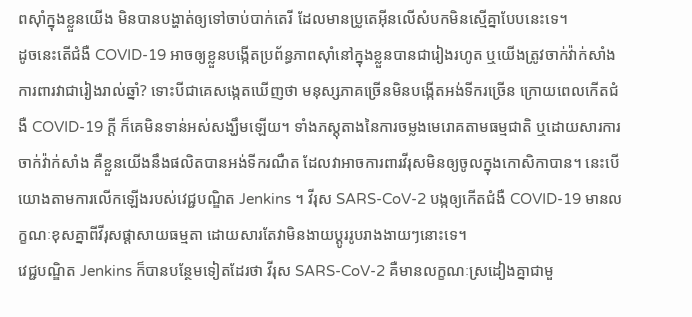ពស៊ាំក្នុងខ្លួនយើង មិនបានបង្ហាត់ឲ្យទៅចាប់បាក់តេរី ដែលមានប្រូតេអ៊ីនលើសំបកមិនស្មើគ្នាបែបនេះទេ។
ដូចនេះតើជំងឺ COVID-19 អាចឲ្យខ្លួនបង្កើតប្រព័ន្ធភាពស៊ាំនៅក្នុងខ្លួនបានជារៀងរហូត ឬយើងត្រូវចាក់វ៉ាក់សាំងការពារវាជារៀងរាល់ឆ្នាំ? ទោះបីជាគេសង្កេតឃើញថា មនុស្សភាគច្រើនមិនបង្កើតអង់ទីករច្រើន ក្រោយពេលកើតជំងឺ COVID-19 ក្ដី ក៏គេមិនទាន់អស់សង្ឃឹមឡើយ។ ទាំងភស្ដុតាងនៃការចម្លងមេរោគតាមធម្មជាតិ ឬដោយសារការចាក់វ៉ាក់សាំង គឺខ្លួនយើងនឹងផលិតបានអង់ទីករណឺត ដែលវាអាចការពារវីរុសមិនឲ្យចូលក្នុងកោសិកាបាន។ នេះបើយោងតាមការលើកឡើងរបស់វេជ្ជបណ្ឌិត Jenkins ។ វីរុស SARS-CoV-2 បង្កឲ្យកើតជំងឺ COVID-19 មានលក្ខណៈខុសគ្នាពីវីរុសផ្ដាសាយធម្មតា ដោយសារតែវាមិនងាយប្ដូររូបរាងងាយៗនោះទេ។
វេជ្ជបណ្ឌិត Jenkins ក៏បានបន្ថែមទៀតដែរថា វីរុស SARS-CoV-2 គឺមានលក្ខណៈស្រដៀងគ្នាជាមួ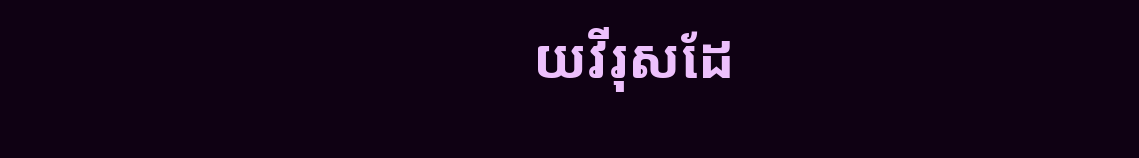យវីរុសដែ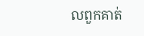លពួកគាត់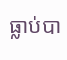ធ្លាប់បា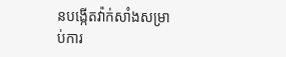នបង្កើតវ៉ាក់សាំងសម្រាប់ការ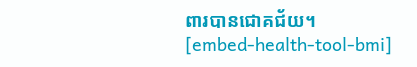ពារបានជោគជ័យ។
[embed-health-tool-bmi]